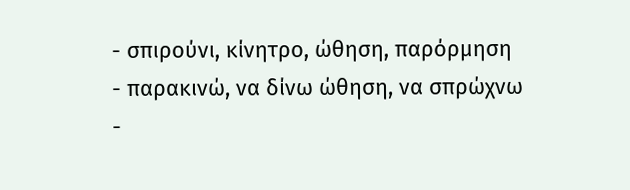- σπιρούνι, κίνητρο, ώθηση, παρόρμηση
- παρακινώ, να δίνω ώθηση, να σπρώχνω
-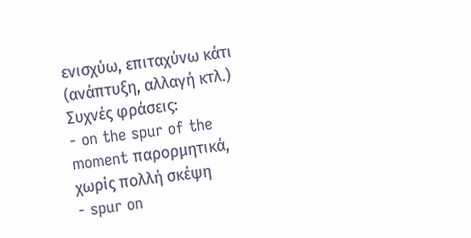ενισχύω, επιταχύνω κάτι (ανάπτυξη, αλλαγή κτλ.)
Συχνές φράσεις:
- on the spur of the moment παρορμητικά, χωρίς πολλή σκέψη
- spur on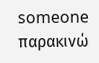someone παρακινώ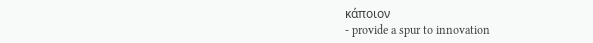κάποιον
- provide a spur to innovation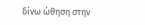δίνω ώθηση στην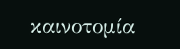καινοτομία